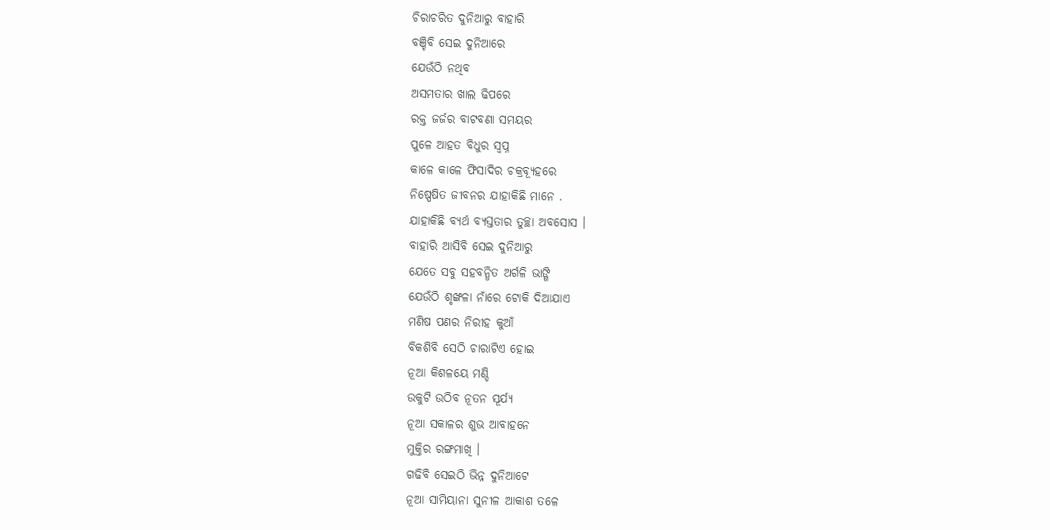ଚିରାଚରିତ ଦୁନିଆରୁ ବାହାରି
ବଞ୍ଚିବି ସେଇ ଦୁନିଆରେ
ଯେଉଁଠି ନଥିବ
ଅସମତାର ଖାଲ ଢିପରେ
ରକ୍ତ ଜର୍ଜର ବାଟବଣା ସମୟର
ପୁଳେ ଆହତ ବିଧୁର ସ୍ଵପ୍ନ
କାଳେ କାଳେ ଫିସାଦିର ଚକ୍ରବ୍ୟୂହରେ
ନିଷ୍ପେଷିତ ଜୀବନର ଯାହାକିଛି ମାନେ .
ଯାହାକିଛି ବ୍ୟର୍ଥ ବ୍ୟସ୍ତତାର ତୁଚ୍ଛା ଅବସୋସ ।
ବାହାରି ଆସିବି ସେଇ ଦୁନିଆରୁ
ଯେତେ ସବୁ ସହବନ୍ଧିତ ଅର୍ଗଳି ଭାଙ୍ଗି
ଯେଉଁଠି ଶୃଙ୍ଖଳା ନାଁରେ ଟୋକି ଦିଆଯାଏ
ମଣିଷ ପଣର ନିରୀହ କୁଆଁ
ବିକଶିବି ସେଠି ଚାରାଟିଏ ହୋଇ
ନୂଆ କିଶଳୟେ ମଣ୍ଡି
ଉକୁଟି ଉଠିବ ନୂତନ ସୂର୍ଯ୍ୟ
ନୂଆ ସକାଳର ଶୁଭ ଆବାହନେ
ମୁକ୍ତିର ରଙ୍ଗମାଖି ।
ଗଢିବି ସେଇଠି ଭିନ୍ନ ଦୁନିଆଟେ
ନୂଆ ସାମିୟାନା ସୁନୀଳ ଆକାଶ ତଳେ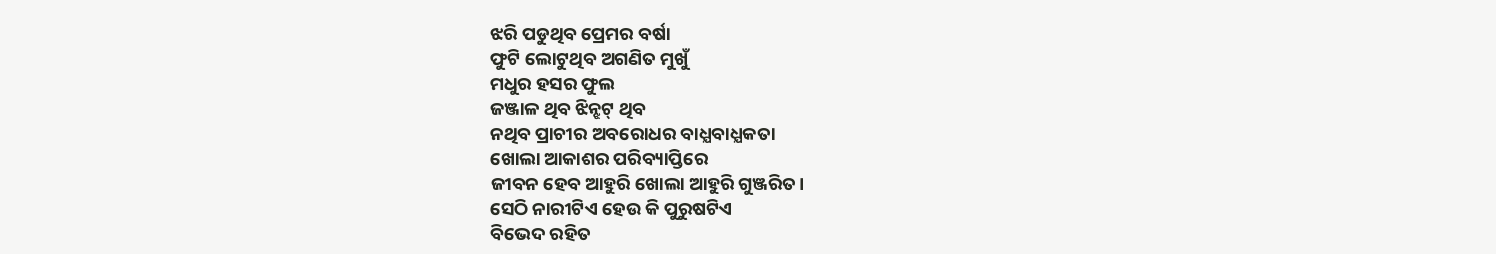ଝରି ପଡୁଥିବ ପ୍ରେମର ବର୍ଷା
ଫୁଟି ଲୋଟୁଥିବ ଅଗଣିତ ମୁଖୁଁ
ମଧୁର ହସର ଫୁଲ
ଜଞ୍ଜାଳ ଥିବ ଝିନ୍ଝଟ୍ ଥିବ
ନଥିବ ପ୍ରାଚୀର ଅବରୋଧର ବାଧ୍ଯବାଧ୍ଯକତା
ଖୋଲା ଆକାଶର ପରିବ୍ୟାପ୍ତିରେ
ଜୀବନ ହେବ ଆହୁରି ଖୋଲା ଆହୁରି ଗୁଞ୍ଜରିତ।
ସେଠି ନାରୀଟିଏ ହେଉ କି ପୁରୁଷଟିଏ
ବିଭେଦ ରହିତ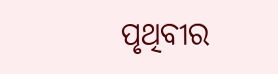ପୃଥିବୀର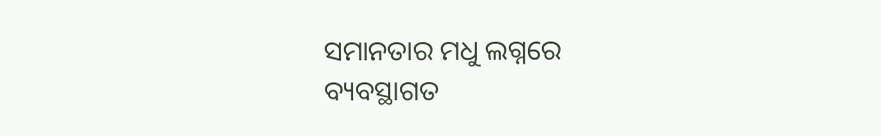ସମାନତାର ମଧୁ ଲଗ୍ନରେ
ବ୍ୟବସ୍ଥାଗତ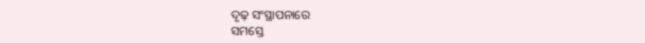ଦୃଢ଼ ସଂସ୍ଥାପନାରେ
ସମସ୍ତେ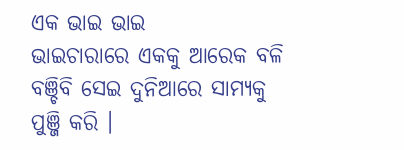ଏକ ଭାଇ ଭାଇ
ଭାଇଚାରାରେ ଏକକୁ ଆରେକ ବଳି
ବଞ୍ଚିବି ସେଇ ଦୁନିଆରେ ସାମ୍ୟକୁ ପୁଞ୍ଜି କରି ।